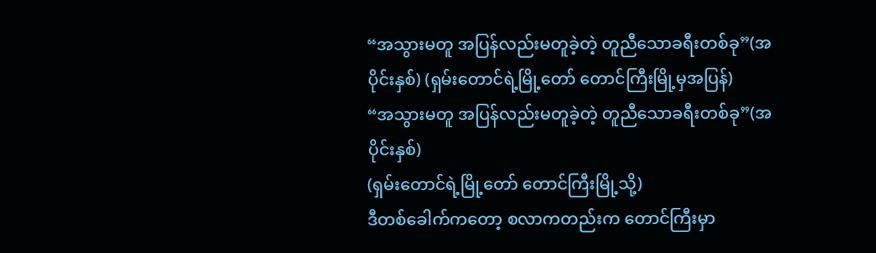“အသွားမတူ အပြန်လည်းမတူခဲ့တဲ့ တူညီသောခရီးတစ်ခု”(အပိုင်းနှစ်) (ရှမ်းတောင်ရဲ့မြို့တော် တောင်ကြီးမြို့မှအပြန်)
“အသွားမတူ အပြန်လည်းမတူခဲ့တဲ့ တူညီသောခရီးတစ်ခု”(အပိုင်းနှစ်)
(ရှမ်းတောင်ရဲ့မြို့တော် တောင်ကြီးမြို့သို့)
ဒီတစ်ခေါက်ကတော့ စလာကတည်းက တောင်ကြီးမှာ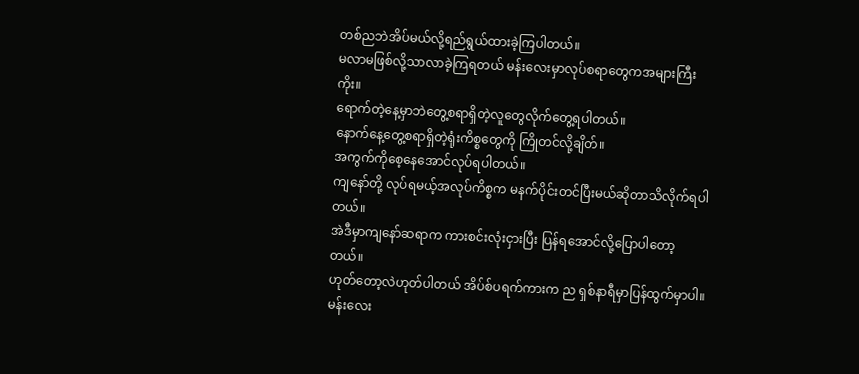တစ်ညဘဲအိပ်မယ်လို့ရည်ရွယ်ထားခဲ့ကြပါတယ်။
မလာမဖြစ်လို့သာလာခဲ့ကြရတယ် မန်းလေးမှာလုပ်စရာတွေကအများကြီးကိုး။
ရောက်တဲ့နေ့မှာဘဲတွေ့စရာရှိတဲ့လူတွေလိုက်တွေ့ရပါတယ်။
နောက်နေ့တွေ့စရာရှိတဲ့ရုံးကိစ္စတွေကို ကြိုတင်လို့ချိတ်။
အကွက်ကိုစေ့နေအောင်လုပ်ရပါတယ်။
ကျနော်တို့ လုပ်ရမယ့်အလုပ်ကိစ္စက မနက်ပိုင်းတင်ပြီးမယ်ဆိုတာသိလိုက်ရပါတယ်။
အဲဒီမှာကျနော်ဆရာက ကားစင်းလုံးငှားပြီး ပြန်ရအောင်လို့ပြောပါတော့တယ်။
ဟုတ်တော့လဲဟုတ်ပါတယ် အိပ်စ်ပရက်ကားက ည ရှစ်နာရီမှာပြန်ထွက်မှာပါ။
မန်းလေး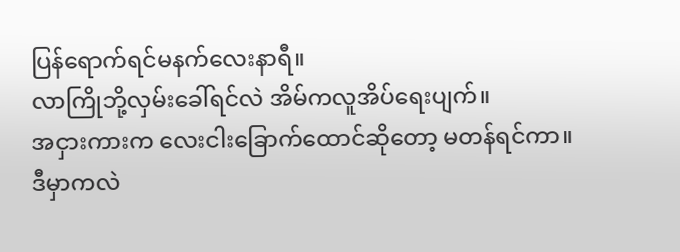ပြန်ရောက်ရင်မနက်လေးနာရီ။
လာကြိုဘို့လှမ်းခေါ်ရင်လဲ အိမ်ကလူအိပ်ရေးပျက်။
အငှားကားက လေးငါးခြောက်ထောင်ဆိုတော့ မတန်ရင်ကာ။
ဒီမှာကလဲ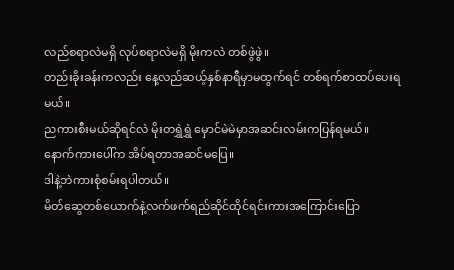လည်စရာလဲမရှိ လုပ်စရာလဲမရှိ မိုးကလဲ တစ်ဖွဲဖွဲ။
တည်းခိုးခန်းကလည်း နေ့လည်ဆယ့်နှစ်နာရီမှာမထွက်ရင် တစ်ရက်စာထပ်ပေးရမယ်။
ညကားစီးမယ်ဆိုရင်လဲ မိုးတရွှဲရွှဲ မှောင်မဲမဲမှာအဆင်းလမ်းကပြန်ရမယ်။
နောက်ကားပေါ်က အိပ်ရတာအဆင်မပြေ။
ဒါနဲ့ဘဲကားစုံစမ်းရပါတယ်။
မိတ်ဆွေတစ်ယောက်နဲ့လက်ဖက်ရည်ဆိုင်ထိုင်ရင်းကားအကြောင်းပြော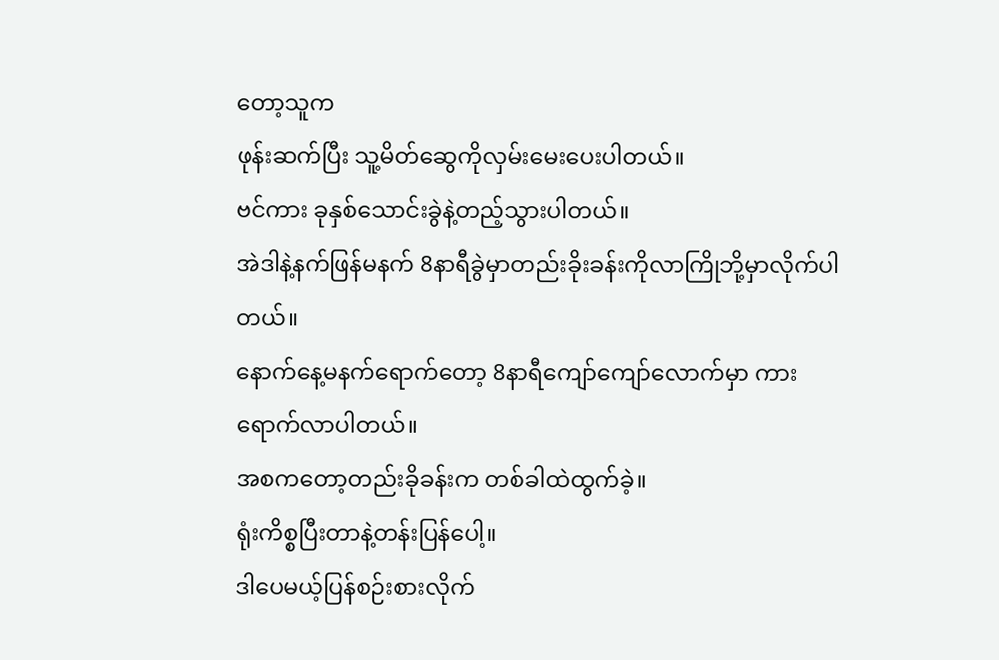တော့သူက
ဖုန်းဆက်ပြီး သူ့မိတ်ဆွေကိုလှမ်းမေးပေးပါတယ်။
ဗင်ကား ခုနှစ်သောင်းခွဲနဲ့တည့်သွားပါတယ်။
အဲဒါနဲ့နက်ဖြန်မနက် 8နာရီခွဲမှာတည်းခိုးခန်းကိုလာကြိုဘို့မှာလိုက်ပါတယ်။
နောက်နေ့မနက်ရောက်တော့ 8နာရီကျော်ကျော်လောက်မှာ ကားရောက်လာပါတယ်။
အစကတော့တည်းခိုခန်းက တစ်ခါထဲထွက်ခဲ့။
ရုံးကိစ္စပြီးတာနဲ့တန်းပြန်ပေါ့။
ဒါပေမယ့်ပြန်စဉ်းစားလိုက်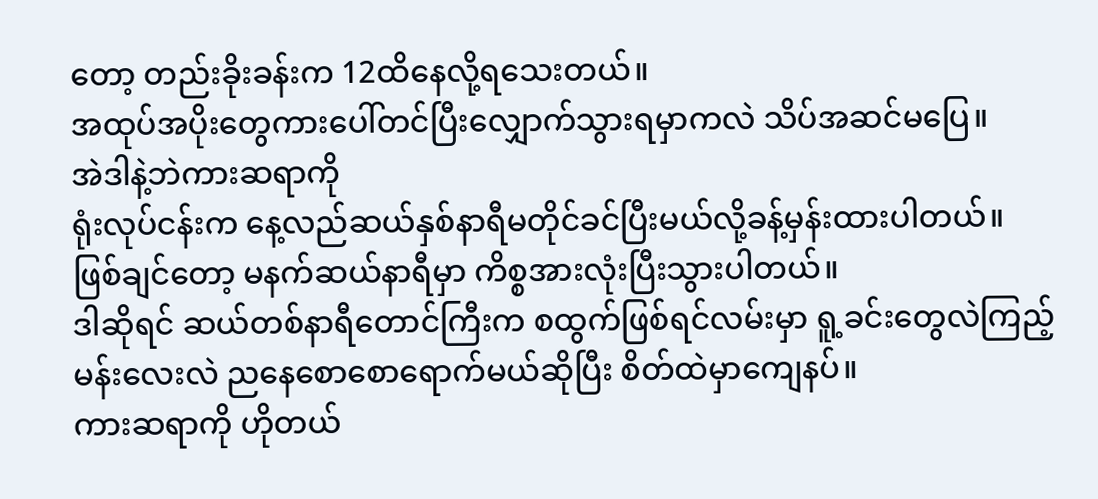တော့ တည်းခိုးခန်းက 12ထိနေလို့ရသေးတယ်။
အထုပ်အပိုးတွေကားပေါ်တင်ပြီးလျှောက်သွားရမှာကလဲ သိပ်အဆင်မပြေ။
အဲဒါနဲ့ဘဲကားဆရာကို
ရုံးလုပ်ငန်းက နေ့လည်ဆယ်နှစ်နာရီမတိုင်ခင်ပြီးမယ်လို့ခန့်မှန်းထားပါတယ်။
ဖြစ်ချင်တော့ မနက်ဆယ်နာရီမှာ ကိစ္စအားလုံးပြီးသွားပါတယ်။
ဒါဆိုရင် ဆယ်တစ်နာရီတောင်ကြီးက စထွက်ဖြစ်ရင်လမ်းမှာ ရူ့ခင်းတွေလဲကြည့်
မန်းလေးလဲ ညနေစောစောရောက်မယ်ဆိုပြီး စိတ်ထဲမှာကျေနပ်။
ကားဆရာကို ဟိုတယ်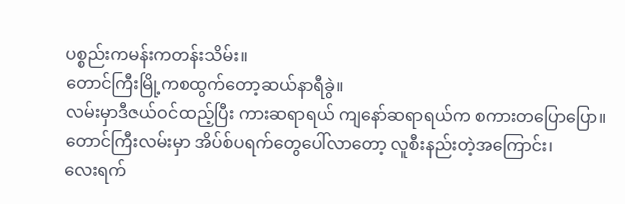ပစ္စည်းကမန်းကတန်းသိမ်း။
တောင်ကြီးမြို့ကစထွက်တော့ဆယ်နာရီခွဲ။
လမ်းမှာဒီဇယ်ဝင်ထည့်ပြီး ကားဆရာရယ် ကျနော်ဆရာရယ်က စကားတပြောပြော။
တောင်ကြီးလမ်းမှာ အိပ်စ်ပရက်တွေပေါ်လာတော့ လူစီးနည်းတဲ့အကြောင်း၊
လေးရက်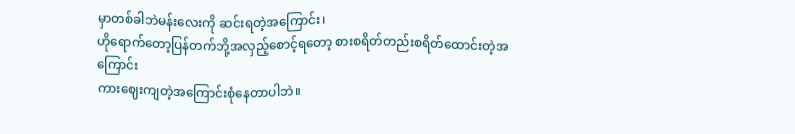မှာတစ်ခါဘဲမန်းလေးကို ဆင်းရတဲ့အကြောင်း၊
ဟိုရောက်တော့ပြန်တက်ဘို့အလှည့်စောင့်ရတော့ စားစရိတ်တည်းစရိတ်ထောင်းတဲ့အကြောင်း
ကားဈေးကျတဲ့အကြောင်းစုံနေတာပါဘဲ။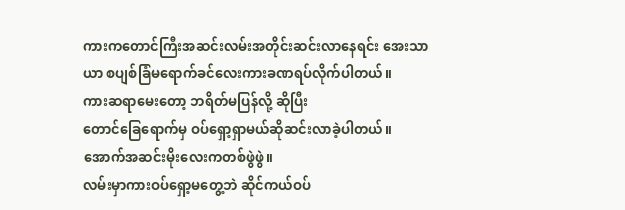ကားကတောင်ကြီးအဆင်းလမ်းအတိုင်းဆင်းလာနေရင်း အေးသာယာ စပျစ်ခြံမရောက်ခင်လေးကားခဏရပ်လိုက်ပါတယ်။
ကားဆရာမေးတော့ ဘရိတ်မပြန်လို့ ဆိုပြီး
တောင်ခြေရောက်မှ ဝပ်ရှော့ရှာမယ်ဆိုဆင်းလာခဲ့ပါတယ်။
အောက်အဆင်းမိုးလေးကတစ်ဖွဲဖွဲ။
လမ်းမှာကားဝပ်ရှော့မတွေ့ဘဲ ဆိုင်ကယ်ဝပ်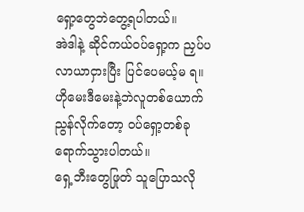ရှော့တွေဘဲတွေ့ရပါတယ်။
အဲဒါနဲ့ ဆိုင်ကယ်ဝပ်ရှော့က ညှပ်ပလာယာငှားပြီး ပြင်ပေမယ့်မ ရ။
ဟိုမေးဒီမေးနဲ့ဘဲလူတစ်ယောက်ညွန်လိုက်တော့ ဝပ်ရှော့တစ်ခုရောက်သွားပါတယ်။
ရှေ့ဘီးတွေဖြုတ် သူပြောသလို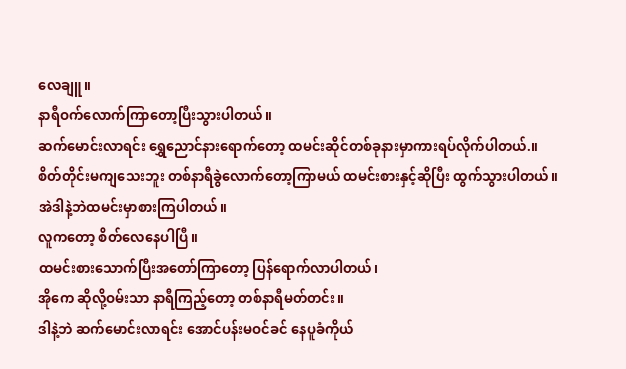လေချူ။
နာရီဝက်လောက်ကြာတော့ပြီးသွားပါတယ်။
ဆက်မောင်းလာရင်း ရွှေညောင်နားရောက်တော့ ထမင်းဆိုင်တစ်ခုနားမှာကားရပ်လိုက်ပါတယ်.။
စိတ်တိုင်းမကျသေးဘူး တစ်နာရီခွဲလောက်တော့ကြာမယ် ထမင်းစားနှင့်ဆိုပြီး ထွက်သွားပါတယ်။
အဲဒါနဲ့ဘဲထမင်းမှာစားကြပါတယ်။
လူကတော့ စိတ်လေနေပါပြီ။
ထမင်းစားသောက်ပြီးအတော်ကြာတော့ ပြန်ရောက်လာပါတယ်၊
အိုကေ ဆိုလို့ဝမ်းသာ နာရီကြည့်တော့ တစ်နာရီမတ်တင်း။
ဒါနဲ့ဘဲ ဆက်မောင်းလာရင်း အောင်ပန်းမဝင်ခင် နေပူခံကိုယ်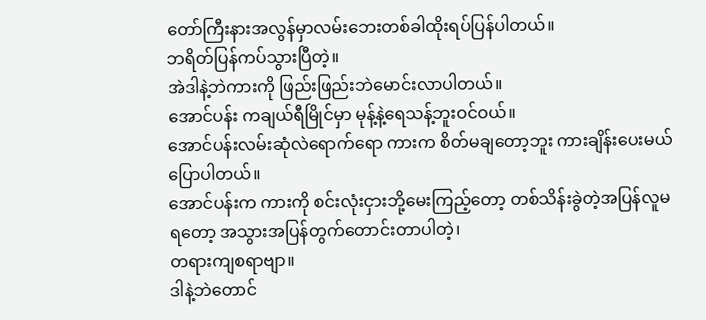တော်ကြီးနားအလွန်မှာလမ်းဘေးတစ်ခါထိုးရပ်ပြန်ပါတယ်။
ဘရိတ်ပြန်ကပ်သွားပြီတဲ့။
အဲဒါနဲ့ဘဲကားကို ဖြည်းဖြည်းဘဲမောင်းလာပါတယ်။
အောင်ပန်း ကချယ်ရီမြိုင်မှာ မုန့်နဲ့ရေသန့်ဘူးဝင်ဝယ်။
အောင်ပန်းလမ်းဆုံလဲရောက်ရော ကားက စိတ်မချတော့ဘူး ကားချိန်းပေးမယ်ပြောပါတယ်။
အောင်ပန်းက ကားကို စင်းလုံးငှားဘို့မေးကြည့်တော့ တစ်သိန်းခွဲတဲ့အပြန်လူမရတော့ အသွားအပြန်တွက်တောင်းတာပါတဲ့၊
တရားကျစရာဗျာ။
ဒါနဲ့ဘဲတောင်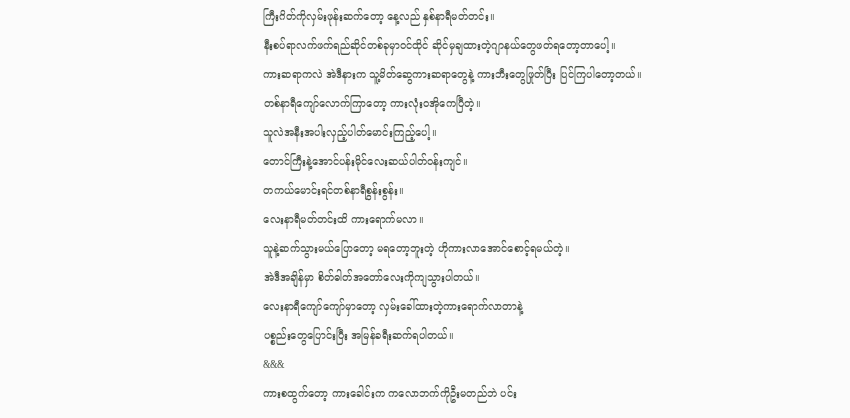ကြီးဂိတ်ကိုလှမ်းဖုန်းဆက်တော့ နေ့လည် နှစ်နာရီမတ်တင်း။
နီးစပ်ရာလက်ဖက်ရည်ဆိုင်တစ်ခုမှာဝင်ထိုင် ဆိုင်မှချထားတဲ့ဂျာနယ်တွေဖတ်ရတော့တာပေါ့။
ကားဆရာကလဲ အဲဒီနားက သူ့မိတ်ဆွေကားဆရာတွေနဲ့ ကားဘီးတွေဖြုတ်ပြီး ပြင်ကြပါတော့တယ်။
တစ်နာရီကျော်လောက်ကြာတော့ ကားလုံးဝအိုကေပြီတဲ့။
သူလဲအနီးအပါးလှည့်ပါတ်မောင်းကြည့်ပေါ့။
တောင်ကြီးနဲ့အောင်ပန်းမိုင်လေးဆယ်ပါတ်ဝန်းကျင်။
တကယ်မောင်းရင်တစ်နာရီစွန်းစွန်း။
လေးနာရီမတ်တင်းထိ ကားရောက်မလာ။
သူနဲ့ဆက်သွားမယ်ပြောတော့ မရတော့ဘူးတဲ့ ဟိုကားလာအောင်စောင့်ရမယ်တဲ့။
အဲဒီအချိန်မှာ စိတ်ဓါတ်အတော်လေးကိုကျသွားပါတယ်။
လေးနာရီကျော်ကျော်မှာတော့ လှမ်းခေါ်ထားတဲ့ကားရောက်လာတာနဲ့
ပစ္စည်းတွေပြောင်းပြီး အမြန်ခရီးဆက်ရပါတယ်။
&&&
ကားစထွက်တော့ ကားခေါင်းက ကလောဘက်ကိုဦးမတည်ဘဲ ပင်း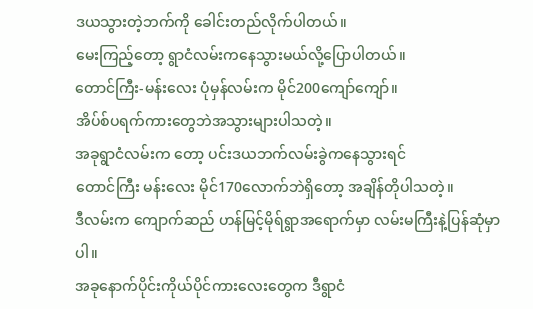ဒယသွားတဲ့ဘက်ကို ခေါင်းတည်လိုက်ပါတယ်။
မေးကြည့်တော့ ရွာငံလမ်းကနေသွားမယ်လို့ပြောပါတယ်။
တောင်ကြီး-မန်းလေး ပုံမှန်လမ်းက မိုင်200ကျော်ကျော်။
အိပ်စ်ပရက်ကားတွေဘဲအသွားများပါသတဲ့။
အခုရွာငံလမ်းက တော့ ပင်းဒယဘက်လမ်းခွဲကနေသွားရင်
တောင်ကြီး မန်းလေး မိုင်170လောက်ဘဲရှိတော့ အချိန်တိုပါသတဲ့။
ဒီလမ်းက ကျောက်ဆည် ဟန်မြင့်မိုရ်ရွာအရောက်မှာ လမ်းမကြီးနဲ့ပြန်ဆုံမှာပါ။
အခုနောက်ပိုင်းကိုယ်ပိုင်ကားလေးတွေက ဒီရွာငံ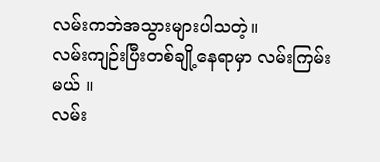လမ်းကဘဲအသွားများပါသတဲ့။
လမ်းကျဉ်းပြီးတစ်ချို့နေရာမှာ လမ်းကြမ်းမယ် ။
လမ်း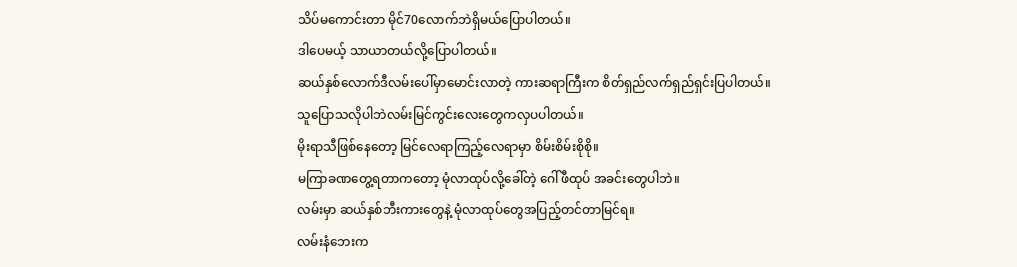သိပ်မကောင်းတာ မိုင်70လောက်ဘဲရှိမယ်ပြောပါတယ်။
ဒါပေမယ့် သာယာတယ်လို့ပြောပါတယ်။
ဆယ်နှစ်လောက်ဒီလမ်းပေါ်မှာမောင်းလာတဲ့ ကားဆရာကြီးက စိတ်ရှည်လက်ရှည်ရှင်းပြပါတယ်။
သူပြောသလိုပါဘဲလမ်းမြင်ကွင်းလေးတွေကလှပပါတယ်။
မိုးရာသီဖြစ်နေတော့ မြင်လေရာကြည့်လေရာမှာ စိမ်းစိမ်းစိုစို။
မကြာခဏတွေ့ရတာကတော့ မုံလာထုပ်လို့ခေါ်တဲ့ ဂေါ်ဖီထုပ် အခင်းတွေပါဘဲ။
လမ်းမှာ ဆယ်နှစ်ဘီးကားတွေနဲ့ မုံလာထုပ်တွေအပြည့်တင်တာမြင်ရ။
လမ်းနံဘေးက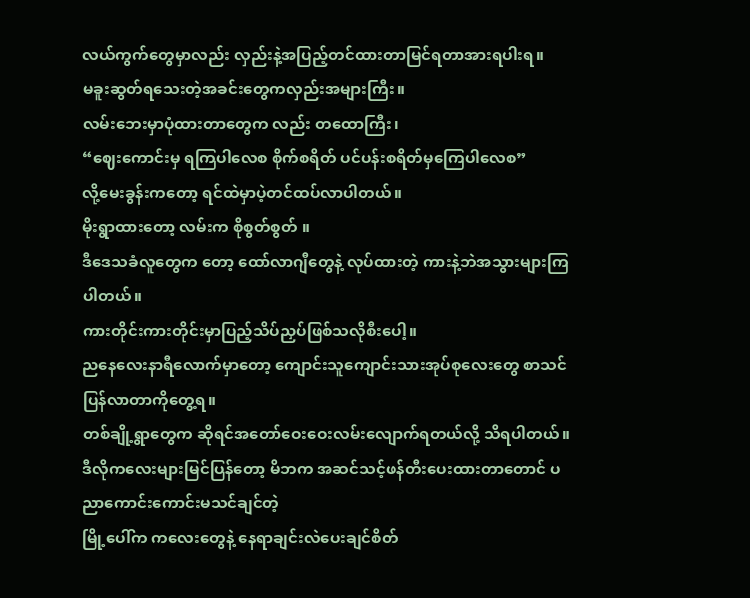လယ်ကွက်တွေမှာလည်း လှည်းနဲ့အပြည့်တင်ထားတာမြင်ရတာအားရပါးရ။
မခူးဆွတ်ရသေးတဲ့အခင်းတွေကလှည်းအများကြီး။
လမ်းဘေးမှာပုံထားတာတွေက လည်း တထောကြီး၊
“ဈေးကောင်းမှ ရကြပါလေစ စိုက်စရိတ် ပင်ပန်းစရိတ်မှကြေပါလေစ”
လို့မေးခွန်းကတော့ ရင်ထဲမှာပဲ့တင်ထပ်လာပါတယ်။
မိုးရွာထားတော့ လမ်းက စိုစွတ်စွတ် ။
ဒီဒေသခံလူတွေက တော့ ထော်လာဂျီတွေနဲ့ လုပ်ထားတဲ့ ကားနဲ့ဘဲအသွားများကြပါတယ်။
ကားတိုင်းကားတိုင်းမှာပြည့်သိပ်ညှပ်ဖြစ်သလိုစီးပေါ့။
ညနေလေးနာရီလောက်မှာတော့ ကျောင်းသူကျောင်းသားအုပ်စုလေးတွေ စာသင်ပြန်လာတာကိုတွေ့ရ။
တစ်ချို့ရွာတွေက ဆိုရင်အတော်ဝေးဝေးလမ်းလျောက်ရတယ်လို့ သိရပါတယ်။
ဒီလိုကလေးများမြင်ပြန်တော့ မိဘက အဆင်သင့်ဖန်တီးပေးထားတာတောင် ပညာကောင်းကောင်းမသင်ချင်တဲ့
မြို့ပေါ်က ကလေးတွေနဲ့ နေရာချင်းလဲပေးချင်စိတ်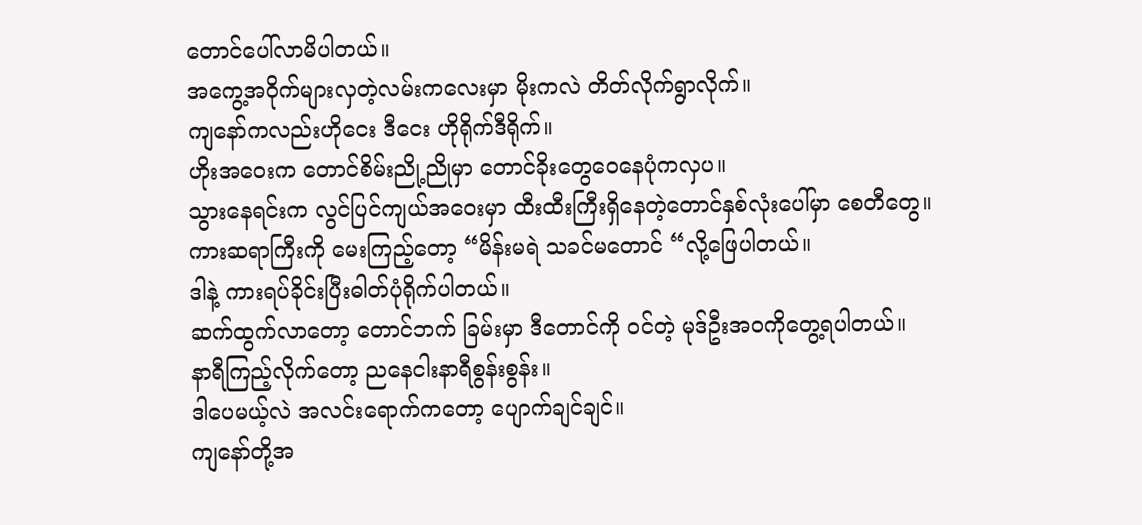တောင်ပေါ်လာမိပါတယ်။
အကွေ့အဝိုက်များလှတဲ့လမ်းကလေးမှာ မိုးကလဲ တိတ်လိုက်ရွာလိုက်။
ကျနော်ကလည်းဟိုငေး ဒီငေး ဟိုရိုက်ဒီရိုက်။
ဟိုးအဝေးက တောင်စိမ်းညို့ညိုမှာ တောင်ခိုးတွေဝေနေပုံကလှပ။
သွားနေရင်းက လွင်ပြင်ကျယ်အဝေးမှာ ထီးထီးကြီးရှိနေတဲ့တောင်နှစ်လုံးပေါ်မှာ စေတီတွေ။
ကားဆရာကြီးကို မေးကြည့်တော့ “မိန်းမရဲ သခင်မတောင် “လို့ဖြေပါတယ်။
ဒါနဲ့ ကားရပ်ခိုင်းပြီးဓါတ်ပုံရိုက်ပါတယ်။
ဆက်ထွက်လာတော့ တောင်ဘက် ခြမ်းမှာ ဒီတောင်ကို ဝင်တဲ့ မုဒ်ဦးအဝကိုတွေ့ရပါတယ်။
နာရီကြည့်လိုက်တော့ ညနေငါးနာရီစွန်းစွန်း။
ဒါပေမယ့်လဲ အလင်းရောက်ကတော့ ပျောက်ချင်ချင်။
ကျနော်တို့အ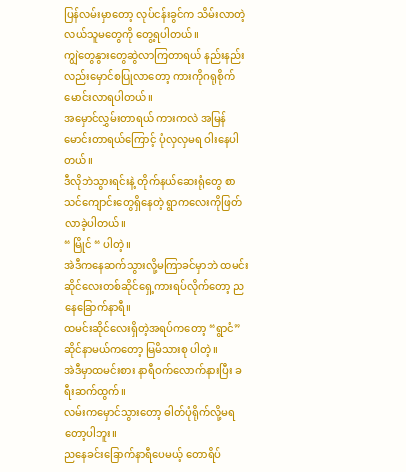ပြန်လမ်းမှာတော့ လုပ်ငန်းခွင်က သိမ်းလာတဲ့ လယ်သူမတွေကို တွေ့ရပါတယ်။
ကျွဲတွေနွားတွေဆွဲလာကြတာရယ် နည်းနည်းလည်းမှောင်စပြုလာတော့ ကားကိုဂရုစိုက်မောင်းလာရပါတယ်။
အမှောင်လွှမ်းတာရယ် ကားကလဲ အမြန်မောင်းတာရယ်ကြောင့် ပုံလှလှမရ ဝါးနေပါတယ်။
ဒီလိုဘဲသွားရင်းနဲ့ တိုက်နယ်ဆေးရုံတွေ စာသင်ကျောင်းတွေရှိနေတဲ့ ရွာကလေးကိုဖြတ်လာခဲ့ပါတယ်။
“ မြိုင် “ ပါတဲ့။
အဲဒီကနေဆက်သွားလို့မကြာခင်မှာဘဲ ထမင်းဆိုင်လေးတစ်ဆိုင်ရှေ့ကားရပ်လိုက်တော့ ညနေခြောက်နာရီ။
ထမင်းဆိုင်လေးရှိတဲ့အရပ်ကတော့ “ရွာငံ” ဆိုင်နာမယ်ကတော့ မြမိသားစု ပါတဲ့။
အဲဒီမှာထမင်းစား နာရီဝက်လောက်နားပြီး ခရီးဆက်ထွက်။
လမ်းကမှောင်သွားတော့ ဓါတ်ပုံရိုက်လို့မရတော့ပါဘူး။
ညနေခင်းခြောက်နာရီပေမယ့် တောရိပ်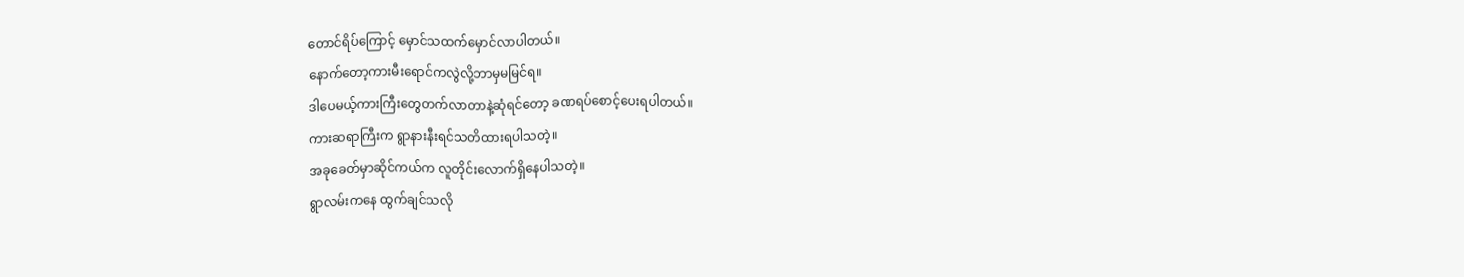တောင်ရိပ်ကြောင့် မှောင်သထက်မှောင်လာပါတယ်။
နောက်တော့ကားမီးရောင်ကလွဲလို့ဘာမှမမြင်ရ။
ဒါပေမယ့်ကားကြီးတွေတက်လာတာနဲ့ဆုံရင်တော့ ခဏရပ်စောင့်ပေးရပါတယ်။
ကားဆရာကြီးက ရွာနားနီးရင်သတိထားရပါသတဲ့။
အခုခေတ်မှာဆိုင်ကယ်က လူတိုင်းလောက်ရှိနေပါသတဲ့။
ရွာလမ်းကနေ ထွက်ချင်သလို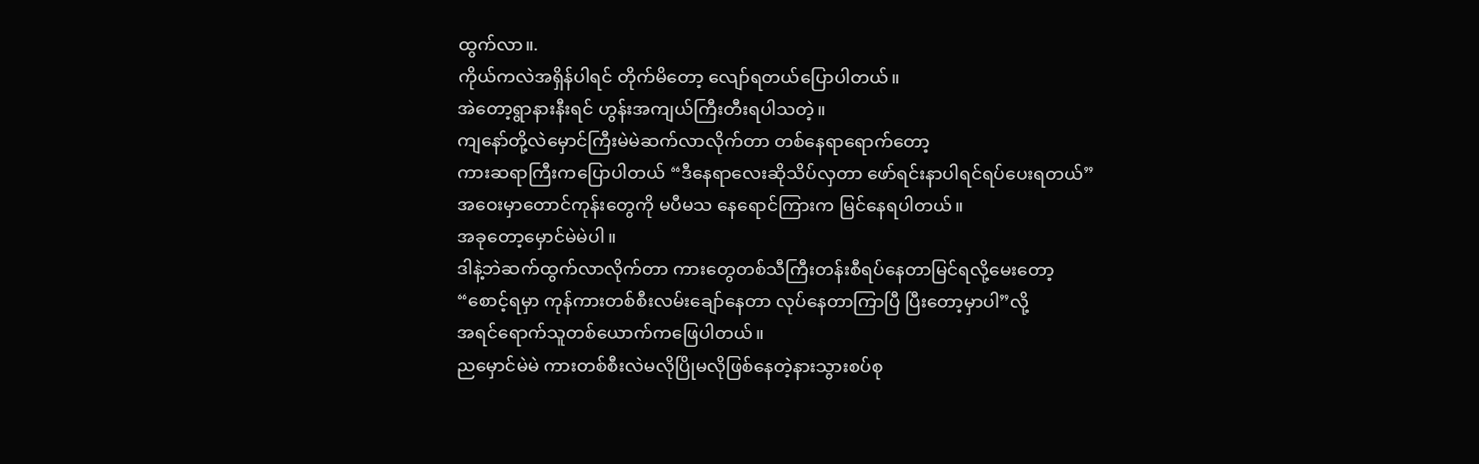ထွက်လာ။.
ကိုယ်ကလဲအရှိန်ပါရင် တိုက်မိတော့ လျော်ရတယ်ပြောပါတယ်။
အဲတော့ရွာနားနီးရင် ဟွန်းအကျယ်ကြီးတီးရပါသတဲ့။
ကျနော်တို့လဲမှောင်ကြီးမဲမဲဆက်လာလိုက်တာ တစ်နေရာရောက်တော့
ကားဆရာကြီးကပြောပါတယ် “ဒီနေရာလေးဆိုသိပ်လှတာ ဖော်ရင်းနာပါရင်ရပ်ပေးရတယ်”
အဝေးမှာတောင်ကုန်းတွေကို မပီမသ နေရောင်ကြားက မြင်နေရပါတယ်။
အခုတော့မှောင်မဲမဲပါ။
ဒါနဲ့ဘဲဆက်ထွက်လာလိုက်တာ ကားတွေတစ်သီကြီးတန်းစီရပ်နေတာမြင်ရလို့မေးတော့
“စောင့်ရမှာ ကုန်ကားတစ်စီးလမ်းချော်နေတာ လုပ်နေတာကြာပြီ ပြီးတော့မှာပါ”လို့
အရင်ရောက်သူတစ်ယောက်ကဖြေပါတယ်။
ညမှောင်မဲမဲ ကားတစ်စီးလဲမလိုပြိုမလိုဖြစ်နေတဲ့နားသွားစပ်စု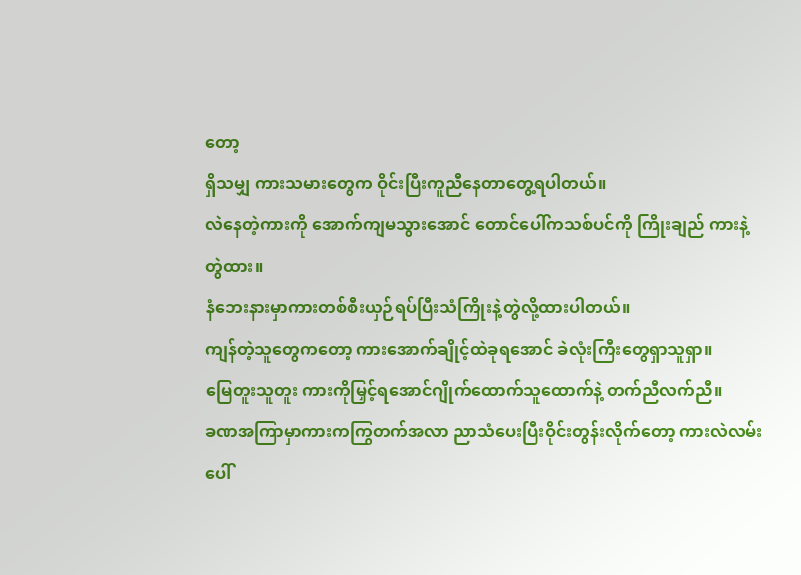တော့
ရှိသမျှ ကားသမားတွေက ဝိုင်းပြီးကူညီနေတာတွေ့ရပါတယ်။
လဲနေတဲ့ကားကို အောက်ကျမသွားအောင် တောင်ပေါ်ကသစ်ပင်ကို ကြိုးချည် ကားနဲ့တွဲထား။
နံဘေးနားမှာကားတစ်စီးယှဉ်ရပ်ပြီးသံကြိုးနဲ့တွဲလို့ထားပါတယ်။
ကျန်တဲ့သူတွေကတော့ ကားအောက်ချိုင့်ထဲခုရအောင် ခဲလုံးကြီးတွေရှာသူရှာ။
မြေတူးသူတူး ကားကိုမြှင့်ရအောင်ဂျိုက်ထောက်သူထောက်နဲ့ တက်ညီလက်ညီ။
ခဏအကြာမှာကားကကြွတက်အလာ ညာသံပေးပြီးဝိုင်းတွန်းလိုက်တော့ ကားလဲလမ်းပေါ်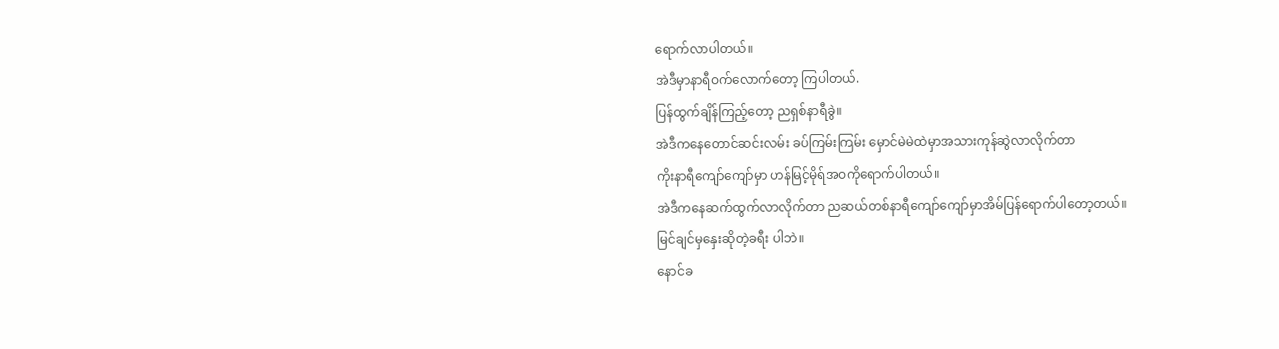ရောက်လာပါတယ်။
အဲဒီမှာနာရီဝက်လောက်တော့ ကြပါတယ်.
ပြန်ထွက်ချိန်ကြည့်တော့ ညရှစ်နာရီခွဲ။
အဲဒီကနေတောင်ဆင်းလမ်း ခပ်ကြမ်းကြမ်း မှောင်မဲမဲထဲမှာအသားကုန်ဆွဲလာလိုက်တာ
ကိုးနာရီကျော်ကျော်မှာ ဟန်မြင့်မိုရ်အဝကိုရောက်ပါတယ်။
အဲဒီကနေဆက်ထွက်လာလိုက်တာ ညဆယ်တစ်နာရီကျော်ကျော်မှာအိမ်ပြန်ရောက်ပါတော့တယ်။
မြင်ချင်မှနှေးဆိုတဲ့ခရီး ပါဘဲ။
နောင်ခ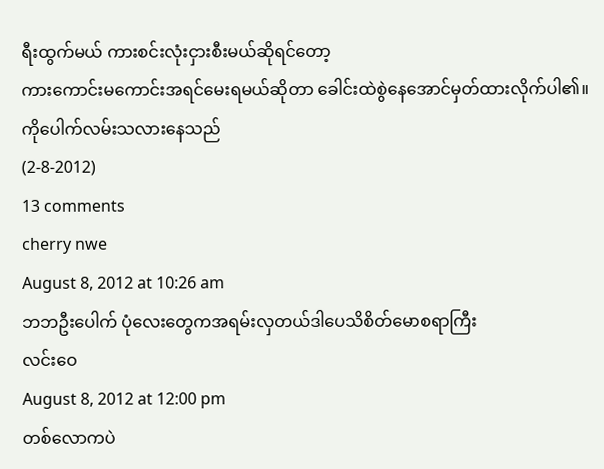ရီးထွက်မယ် ကားစင်းလုံးငှားစီးမယ်ဆိုရင်တော့
ကားကောင်းမကောင်းအရင်မေးရမယ်ဆိုတာ ခေါင်းထဲစွဲနေအောင်မှတ်ထားလိုက်ပါ၏။
ကိုပေါက်လမ်းသလားနေသည်
(2-8-2012)
13 comments
cherry nwe
August 8, 2012 at 10:26 am
ဘဘဦးပေါက် ပုံလေးတွေကအရမ်းလှတယ်ဒါပေသိစိတ်မောစရာကြီး
လင်းဝေ
August 8, 2012 at 12:00 pm
တစ်လောကပဲ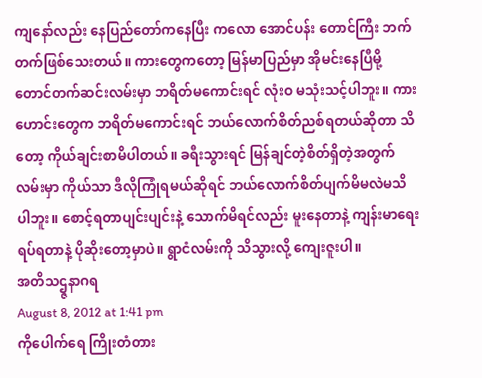ကျနော်လည်း နေပြည်တော်ကနေပြီး ကလော အောင်ပန်း တောင်ကြီး ဘက်တက်ဖြစ်သေးတယ်။ ကားတွေကတော့ မြန်မာပြည်မှာ အိုမင်းနေပြီမို့ တောင်တက်ဆင်းလမ်းမှာ ဘရိတ်မကောင်းရင် လုံးဝ မသုံးသင့်ပါဘူး။ ကားဟောင်းတွေက ဘရိတ်မကောင်းရင် ဘယ်လောက်စိတ်ညစ်ရတယ်ဆိုတာ သိတော့ ကိုယ်ချင်းစာမိပါတယ်။ ခရီးသွားရင် မြန်ချင်တဲ့စိတ်ရှိတဲ့အတွက် လမ်းမှာ ကိုယ်သာ ဒီလိုကြုံရမယ်ဆိုရင် ဘယ်လောက်စိတ်ပျက်မိမလဲမသိပါဘူး။ စောင့်ရတာပျင်းပျင်းနဲ့ သောက်မိရင်လည်း မူးနေတာနဲ့ ကျန်းမာရေးရပ်ရတာနဲ့ ပိုဆိုးတော့မှာပဲ။ ရွာငံလမ်းကို သိသွားလို့ ကျေးဇူးပါ။
အတိသဌ္ဇနာဂရ
August 8, 2012 at 1:41 pm
ကိုပေါက်ရေ ကြိုးတံတား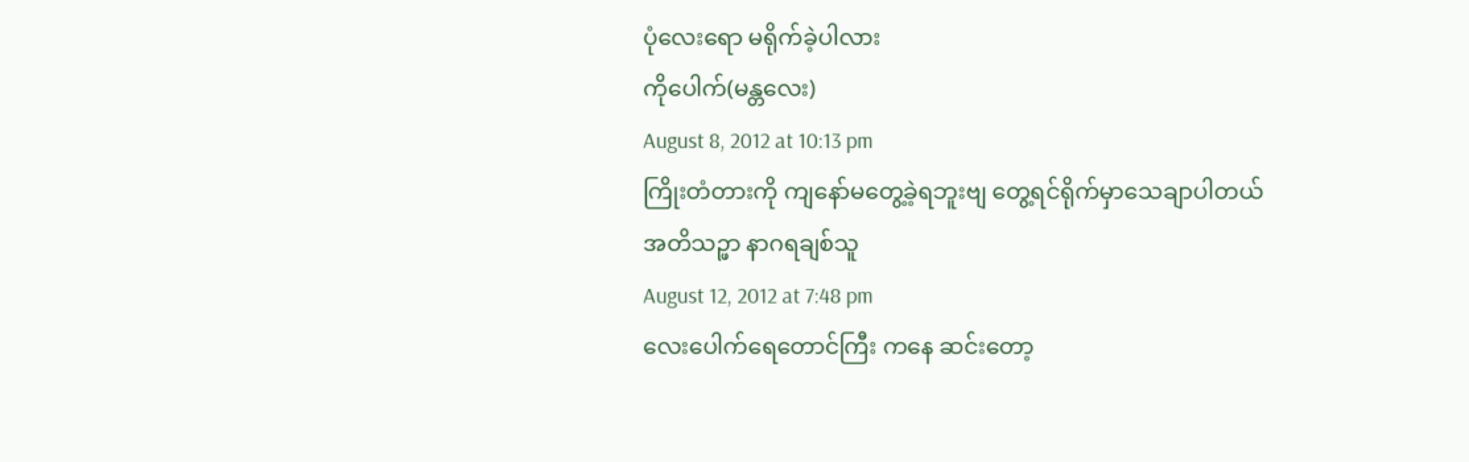ပုံလေးရော မရိုက်ခဲ့ပါလား
ကိုပေါက်(မန္တလေး)
August 8, 2012 at 10:13 pm
ကြိုးတံတားကို ကျနော်မတွေ့ခဲ့ရဘူးဗျ တွေ့ရင်ရိုက်မှာသေချာပါတယ်
အတိသဉ္ဖာ နာဂရချစ်သူ
August 12, 2012 at 7:48 pm
လေးပေါက်ရေတောင်ကြီး ကနေ ဆင်းတော့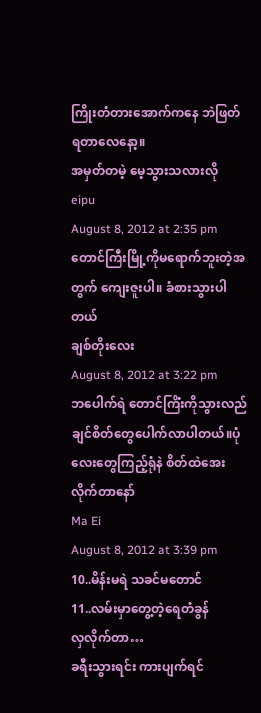ကြိုးတံတားအောက်ကနေ ဘဲဖြတ်ရတာလေနော့။
အမှတ်တမဲ့ မေ့သွားသလားလို
eipu
August 8, 2012 at 2:35 pm
တောင်ကြီးမြို့ကိုမရောက်ဘူးတဲ့အတွက် ကျေးဇူးပါ။ ခံစားသွားပါတယ်
ချစ်တိုးလေး
August 8, 2012 at 3:22 pm
ဘပေါက်ရဲ တောင်ကြိံးကိုသွားလည်ချင်စိတ်တွေပေါက်လာပါတယ်။ပုံလေးတွေကြည့်ရုံနဲ စိတ်ထဲအေးလိုက်တာနော်
Ma Ei
August 8, 2012 at 3:39 pm
10..မိန်းမရဲ သခင်မတောင်
11..လမ်းမှာတွေ့တဲ့ရေတံခွန်
လှလိုက်တာ…
ခရီးသွားရင်း ကားပျက်ရင်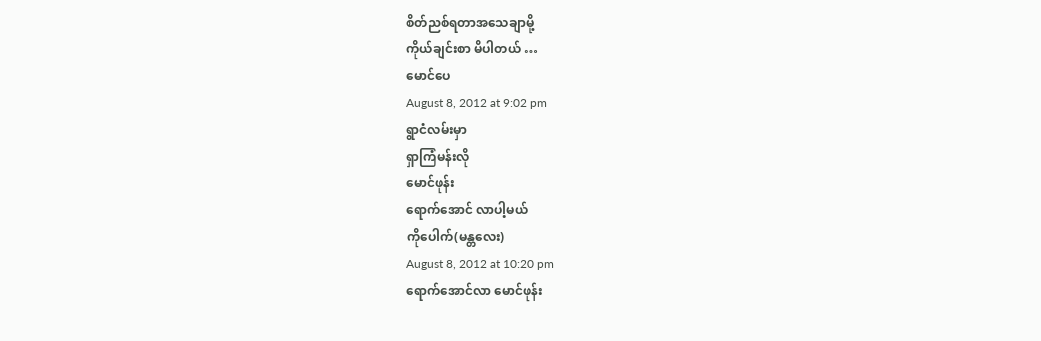စိတ်ညစ်ရတာအသေချာမို့
ကိုယ်ချင်းစာ မိပါတယ် …
မောင်ပေ
August 8, 2012 at 9:02 pm
ရွာငံလမ်းမှာ
ရှာကြံမန်းလို
မောင်ဖုန်း
ရောက်အောင် လာပါ့မယ်
ကိုပေါက်(မန္တလေး)
August 8, 2012 at 10:20 pm
ရောက်အောင်လာ မောင်ဖုန်း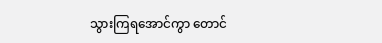သွားကြရအောင်ကွာ တောင်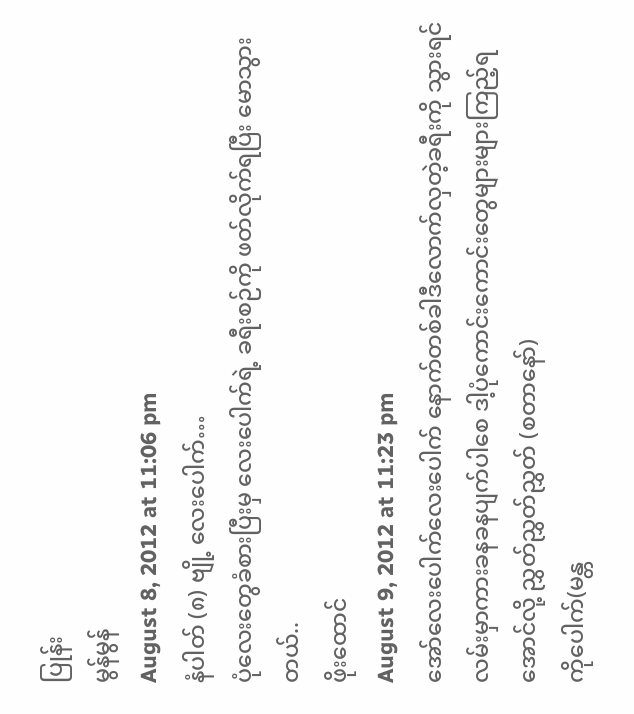ပြုန်း
မွန်မွန်
August 8, 2012 at 11:06 pm
နံပါတ် (၈) ဗျို့ လေးပေါက်…
ပုံလေးတွေခံစားပြီးမှ လေးပေါက်ရဲ့ ခရီးစဉ်ကို ဖတ်လိုက်ရပြီး မောသွားတယ်..
ဖိုးထောင်
August 9, 2012 at 11:23 pm
အော်လေးပေါက်လေးပေါက် နောက်တစ်ခါဒီလောက်လှတဲ့ခရီးကို သွားရင် လမ်းမှာကားခနခနပျက်ပါစေ ဒါ့ပုံကောင်းကောင်းတွေများများကြည့်ရအောင်လို့ ညွှတ်ညွှတ်ညွှတ် (စတာနော်)
ကိုပေါက်(မန္တ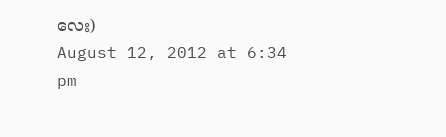လေး)
August 12, 2012 at 6:34 pm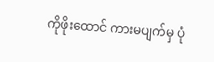ကိုဖိုးထောင် ကားမပျက်မှ ပုံ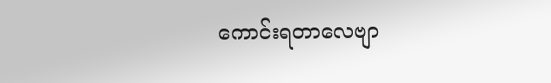ကောင်းရတာလေဗျာ